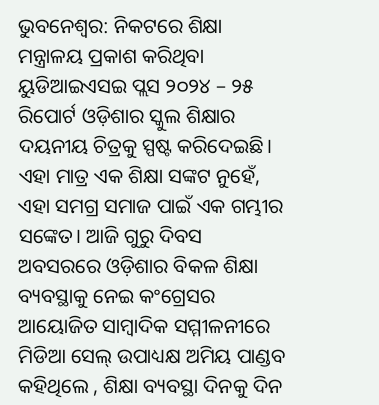ଭୁବନେଶ୍ୱର: ନିକଟରେ ଶିକ୍ଷା ମନ୍ତ୍ରାଳୟ ପ୍ରକାଶ କରିଥିବା ୟୁଡିଆଇଏସଇ ପ୍ଲସ ୨୦୨୪ – ୨୫ ରିପୋର୍ଟ ଓଡ଼ିଶାର ସ୍କୁଲ ଶିକ୍ଷାର ଦୟନୀୟ ଚିତ୍ରକୁ ସ୍ପଷ୍ଟ କରିଦେଇଛି। ଏହା ମାତ୍ର ଏକ ଶିକ୍ଷା ସଙ୍କଟ ନୁହେଁ, ଏହା ସମଗ୍ର ସମାଜ ପାଇଁ ଏକ ଗମ୍ଭୀର ସଙ୍କେତ। ଆଜି ଗୁରୁ ଦିବସ ଅବସରରେ ଓଡ଼ିଶାର ବିକଳ ଶିକ୍ଷା ବ୍ୟବସ୍ଥାକୁ ନେଇ କଂଗ୍ରେସର ଆୟୋଜିତ ସାମ୍ବାଦିକ ସମ୍ମୀଳନୀରେ ମିଡିଆ ସେଲ୍ ଉପାଧ୍ୟକ୍ଷ ଅମିୟ ପାଣ୍ଡବ କହିଥିଲେ , ଶିକ୍ଷା ବ୍ୟବସ୍ଥା ଦିନକୁ ଦିନ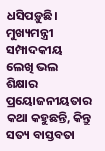ଧସିପଡ଼ୁଛି। ମୁଖ୍ୟମନ୍ତ୍ରୀ ସମ୍ପାଦକୀୟ ଲେଖି ଭଲ ଶିକ୍ଷାର ପ୍ରୟୋଜନୀୟତାର କଥା କହୁଛନ୍ତି, କିନ୍ତୁ ସତ୍ୟ ବାସ୍ତବତା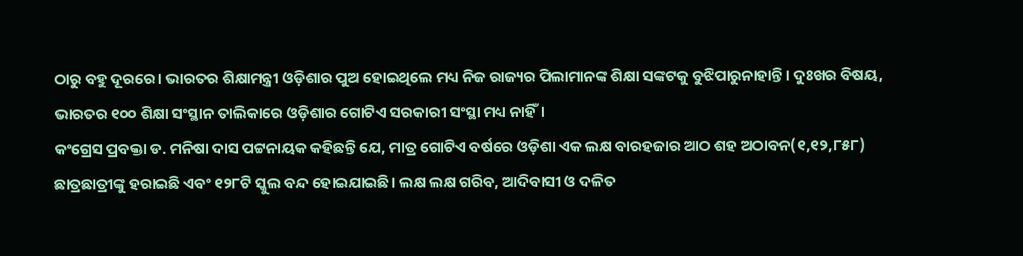ଠାରୁ ବହୁ ଦୂରରେ। ଭାରତର ଶିକ୍ଷାମନ୍ତ୍ରୀ ଓଡ଼ିଶାର ପୁଅ ହୋଇଥିଲେ ମଧ୍ୟ ନିଜ ରାଜ୍ୟର ପିଲାମାନଙ୍କ ଶିକ୍ଷା ସଙ୍କଟକୁ ବୁଝିପାରୁନାହାନ୍ତି। ଦୁଃଖର ବିଷୟ, ଭାରତର ୧୦୦ ଶିକ୍ଷା ସଂସ୍ଥାନ ତାଲିକାରେ ଓଡ଼ିଶାର ଗୋଟିଏ ସରକାରୀ ସଂସ୍ଥା ମଧ୍ୟ ନାହିଁ।
କଂଗ୍ରେସ ପ୍ରବକ୍ତା ଡ. ମନିଷା ଦାସ ପଟ୍ଟନାୟକ କହିଛନ୍ତି ଯେ, ମାତ୍ର ଗୋଟିଏ ବର୍ଷରେ ଓଡ଼ିଶା ଏକ ଲକ୍ଷ ବାରହଜାର ଆଠ ଶହ ଅଠାବନ(୧,୧୨,୮୫୮) ଛାତ୍ରଛାତ୍ରୀଙ୍କୁ ହରାଇଛି ଏବଂ ୧୨୮ଟି ସ୍କୁଲ ବନ୍ଦ ହୋଇଯାଇଛି। ଲକ୍ଷ ଲକ୍ଷ ଗରିବ, ଆଦିବାସୀ ଓ ଦଳିତ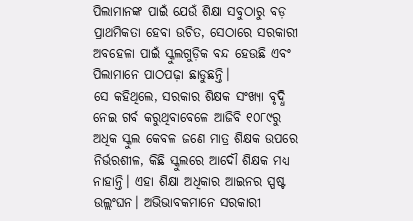ପିଲାମାନଙ୍କ ପାଇଁ ଯେଉଁ ଶିକ୍ଷା ସବୁଠାରୁ ବଡ଼ ପ୍ରାଥମିକତା ହେବା ଉଚିତ, ସେଠାରେ ସରକାରୀ ଅବହେଳା ପାଇଁ ସ୍କୁଲଗୁଡ଼ିକ ବନ୍ଦ ହେଉଛି ଏବଂ ପିଲାମାନେ ପାଠପଢ଼ା ଛାଡୁଛନ୍ତି।
ସେ କହିଥିଲେ, ସରକାର ଶିକ୍ଷକ ସଂଖ୍ୟା ବୃଦ୍ଧି ନେଇ ଗର୍ବ କରୁଥିବାବେଳେ ଆଜିବି ୧୦୮୯ରୁ ଅଧିକ ସ୍କୁଲ କେବଳ ଜଣେ ମାତ୍ର ଶିକ୍ଷକ ଉପରେ ନିର୍ଭରଶୀଳ, କିଛି ସ୍କୁଲରେ ଆଦୌ ଶିକ୍ଷକ ମଧ୍ୟ ନାହାନ୍ତି। ଏହା ଶିକ୍ଷା ଅଧିକାର ଆଇନର ସ୍ପଷ୍ଟ ଉଲ୍ଲଂଘନ। ଅଭିଭାବକମାନେ ସରକାରୀ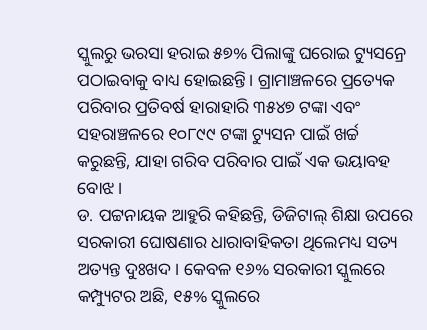ସ୍କୁଲରୁ ଭରସା ହରାଇ ୫୭% ପିଲାଙ୍କୁ ଘରୋଇ ଟ୍ୟୁସନ୍ରେ ପଠାଇବାକୁ ବାଧ୍ୟ ହୋଇଛନ୍ତି। ଗ୍ରାମାଞ୍ଚଳରେ ପ୍ରତ୍ୟେକ ପରିବାର ପ୍ରତିବର୍ଷ ହାରାହାରି ୩୫୪୭ ଟଙ୍କା ଏବଂ ସହରାଞ୍ଚଳରେ ୧୦୮୯୯ ଟଙ୍କା ଟ୍ୟୁସନ ପାଇଁ ଖର୍ଚ୍ଚ କରୁଛନ୍ତି, ଯାହା ଗରିବ ପରିବାର ପାଇଁ ଏକ ଭୟାବହ ବୋଝ।
ଡ. ପଟ୍ଟନାୟକ ଆହୁରି କହିଛନ୍ତି, ଡିଜିଟାଲ୍ ଶିକ୍ଷା ଉପରେ ସରକାରୀ ଘୋଷଣାର ଧାରାବାହିକତା ଥିଲେମଧ୍ୟ ସତ୍ୟ ଅତ୍ୟନ୍ତ ଦୁଃଖଦ। କେବଳ ୧୬% ସରକାରୀ ସ୍କୁଲରେ କମ୍ପ୍ୟୁଟର ଅଛି, ୧୫% ସ୍କୁଲରେ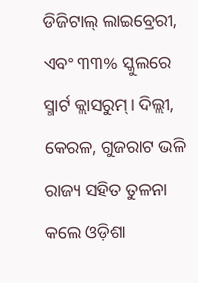ଡିଜିଟାଲ୍ ଲାଇବ୍ରେରୀ, ଏବଂ ୩୩% ସ୍କୁଲରେ ସ୍ମାର୍ଟ କ୍ଲାସରୁମ୍। ଦିଲ୍ଲୀ, କେରଳ, ଗୁଜରାଟ ଭଳି ରାଜ୍ୟ ସହିତ ତୁଳନା କଲେ ଓଡ଼ିଶା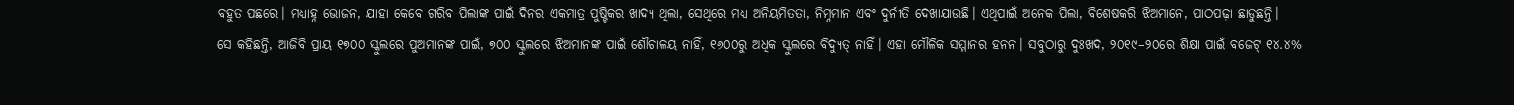ବହୁତ ପଛରେ। ମଧ୍ୟାହ୍ନ ଭୋଜନ, ଯାହା କେବେ ଗରିବ ପିଲାଙ୍କ ପାଇଁ ଦିନର ଏକମାତ୍ର ପୁଷ୍ଟିକର ଖାଦ୍ୟ ଥିଲା, ସେଥିରେ ମଧ୍ୟ ଅନିୟମିତତା, ନିମ୍ନମାନ ଏବଂ ଦୁର୍ନୀତି ଦେଖାଯାଉଛି। ଏଥିପାଇଁ ଅନେକ ପିଲା, ବିଶେଷକରି ଝିଅମାନେ, ପାଠପଢ଼ା ଛାଡୁଛନ୍ତି।
ସେ କହିଛନ୍ତି, ଆଜିବି ପ୍ରାୟ ୧୭୦୦ ସ୍କୁଲରେ ପୁଅମାନଙ୍କ ପାଇଁ, ୭୦୦ ସ୍କୁଲରେ ଝିଅମାନଙ୍କ ପାଇଁ ଶୌଚାଳୟ ନାହିଁ, ୧୬୦୦ରୁ ଅଧିକ ସ୍କୁଲରେ ବିଦ୍ୟୁତ୍ ନାହିଁ। ଏହା ମୌଳିକ ସମ୍ମାନର ହନନ। ସବୁଠାରୁ ଦୁଃଖଦ, ୨୦୧୯–୨୦ରେ ଶିକ୍ଷା ପାଇଁ ବଜେଟ୍ ୧୪.୪%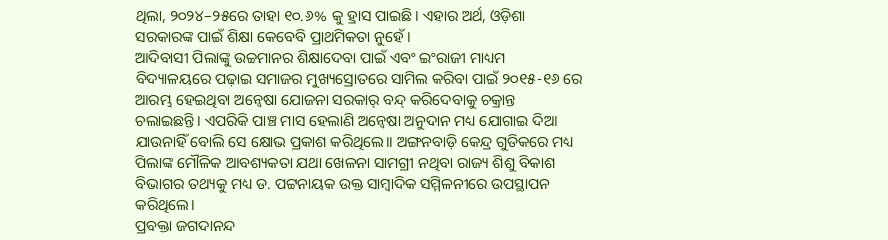ଥିଲା, ୨୦୨୪–୨୫ରେ ତାହା ୧୦.୬% କୁ ହ୍ରାସ ପାଇଛି। ଏହାର ଅର୍ଥ, ଓଡ଼ିଶା ସରକାରଙ୍କ ପାଇଁ ଶିକ୍ଷା କେବେବି ପ୍ରାଥମିକତା ନୁହେଁ।
ଆଦିବାସୀ ପିଲାଙ୍କୁ ଉଚ୍ଚମାନର ଶିକ୍ଷାଦେବା ପାଇଁ ଏବଂ ଇଂରାଜୀ ମାଧ୍ୟମ ବିଦ୍ୟାଳୟରେ ପଢ଼ାଇ ସମାଜର ମୁଖ୍ୟସ୍ରୋତରେ ସାମିଲ କରିବା ପାଇଁ ୨୦୧୫-୧୬ ରେ ଆରମ୍ଭ ହେଇଥିବା ଅନ୍ୱେଷା ଯୋଜନା ସରକାର୍ ବନ୍ଦ୍ କରିଦେବାକୁ ଚକ୍ରାନ୍ତ ଚଲାଇଛନ୍ତି। ଏପରିକି ପାଞ୍ଚ ମାସ ହେଲାଣି ଅନ୍ୱେଷା ଅନୁଦାନ ମଧ୍ୟ ଯୋଗାଇ ଦିଆ ଯାଉନାହିଁ ବୋଲି ସେ କ୍ଷୋଭ ପ୍ରକାଶ କରିଥିଲେ।। ଅଙ୍ଗନବାଡ଼ି କେନ୍ଦ୍ର ଗୁଡିକରେ ମଧ୍ୟ ପିଲାଙ୍କ ମୌଳିକ ଆବଶ୍ୟକତା ଯଥା ଖେଳନା ସାମଗ୍ରୀ ନଥିବା ରାଜ୍ୟ ଶିଶୁ ବିକାଶ ବିଭାଗର ତଥ୍ୟକୁ ମଧ୍ୟ ଡ. ପଟ୍ଟନାୟକ ଉକ୍ତ ସାମ୍ବାଦିକ ସମ୍ମିଳନୀରେ ଉପସ୍ଥାପନ କରିଥିଲେ।
ପ୍ରବକ୍ତା ଜଗଦାନନ୍ଦ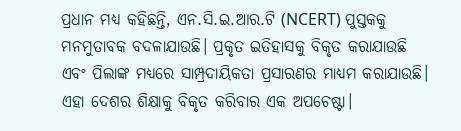ପ୍ରଧାନ ମଧ୍ୟ କହିଛନ୍ତି, ଏନ.ସି.ଇ.ଆର.ଟି (NCERT) ପୁସ୍ତକକୁ ମନମୁତାବକ ବଦଳାଯାଉଛି। ପ୍ରକୃତ ଇତିହାସକୁ ବିକୃତ କରାଯାଉଛି ଏବଂ ପିଲାଙ୍କ ମଧ୍ୟରେ ସାମ୍ପ୍ରଦାୟିକତା ପ୍ରସାରଣର ମାଧ୍ୟମ କରାଯାଉଛି। ଏହା ଦେଶର ଶିକ୍ଷାକୁ ବିକୃତ କରିବାର ଏକ ଅପଚେଷ୍ଟା।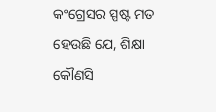କଂଗ୍ରେସର ସ୍ପଷ୍ଟ ମତ ହେଉଛି ଯେ, ଶିକ୍ଷା କୌଣସି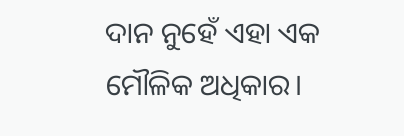ଦାନ ନୁହେଁ ଏହା ଏକ ମୌଳିକ ଅଧିକାର।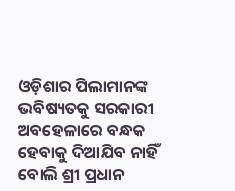ଓଡ଼ିଶାର ପିଲାମାନଙ୍କ ଭବିଷ୍ୟତକୁ ସରକାରୀ ଅବହେଳାରେ ବନ୍ଧକ ହେବାକୁ ଦିଆଯିବ ନାହିଁ ବୋଲି ଶ୍ରୀ ପ୍ରଧାନ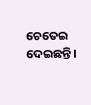ଚେତେଇ ଦେଇଛନ୍ତି।